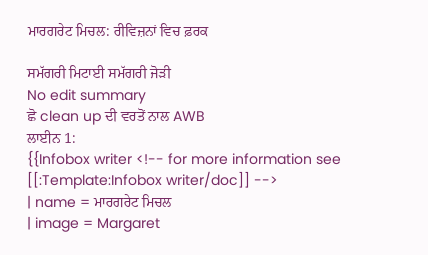ਮਾਰਗਰੇਟ ਮਿਚਲ: ਰੀਵਿਜ਼ਨਾਂ ਵਿਚ ਫ਼ਰਕ

ਸਮੱਗਰੀ ਮਿਟਾਈ ਸਮੱਗਰੀ ਜੋੜੀ
No edit summary
ਛੋ clean up ਦੀ ਵਰਤੋਂ ਨਾਲ AWB
ਲਾਈਨ 1:
{{Infobox writer <!-- for more information see [[:Template:Infobox writer/doc]] -->
| name = ਮਾਰਗਰੇਟ ਮਿਚਲ
| image = Margaret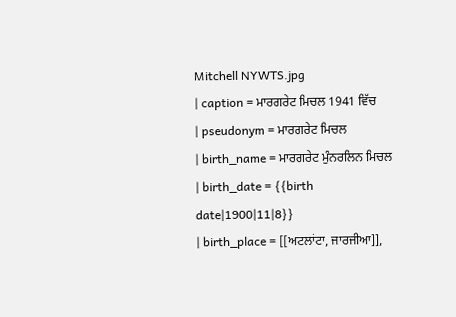Mitchell NYWTS.jpg
| caption = ਮਾਰਗਰੇਟ ਮਿਚਲ 1941 ਵਿੱਚ
| pseudonym = ਮਾਰਗਰੇਟ ਮਿਚਲ
| birth_name = ਮਾਰਗਰੇਟ ਮੁੰਨਰਲਿਨ ਮਿਚਲ
| birth_date = {{birth date|1900|11|8}}
| birth_place = [[ਅਟਲਾਂਟਾ, ਜਾਰਜੀਆ]],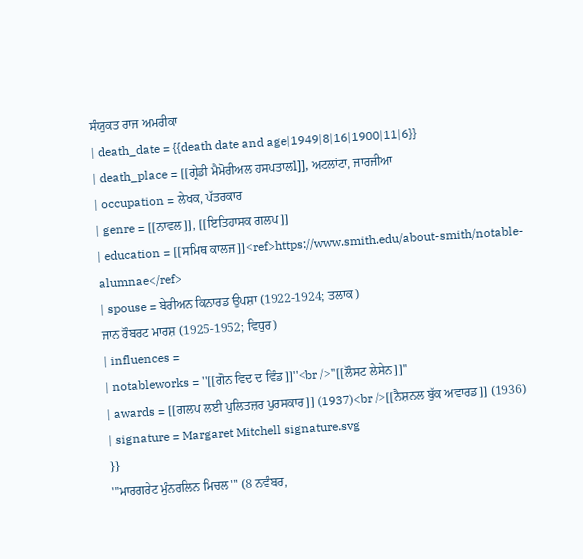ਸੰਯੁਕਤ ਰਾਜ ਅਮਰੀਕਾ
| death_date = {{death date and age|1949|8|16|1900|11|6}}
| death_place = [[ਗ੍ਰੇਡੀ ਮੈਮੋਰੀਅਲ ਹਸਪਤਾਲl]], ਅਟਲਾਂਟਾ, ਜਾਰਜੀਆ
| occupation = ਲੇਖਕ, ਪੱਤਰਕਾਰ
| genre = [[ਨਾਵਲ]], [[ਇਤਿਹਾਸਕ ਗਲਪ]]
| education = [[ਸਮਿਥ ਕਾਲਜ]]<ref>https://www.smith.edu/about-smith/notable-alumnae</ref>
| spouse = ਬੇਰੀਅਨ ਕਿਨਾਰਡ ਉਪਸ਼ਾ (1922-1924; ਤਲਾਕ)
ਜਾਨ ਰੌਬਰਟ ਮਾਰਸ਼ (1925-1952; ਵਿਧੁਰ)
| influences =
| notableworks = ''[[ਗੋਨ ਵਿਦ ਦ ਵਿੰਡ]]''<br />''[[ਲੌਸਟ ਲੇਸੇਨ]]''
| awards = [[ਗਲਪ ਲਈ ਪੁਲਿਤਜ਼ਰ ਪੁਰਸਕਾਰ]] (1937)<br />[[ਨੈਸ਼ਨਲ ਬੁੱਕ ਅਵਾਰਡ]] (1936)
| signature = Margaret Mitchell signature.svg
}}
'''ਮਾਰਗਰੇਟ ਮੁੰਨਰਲਿਨ ਮਿਚਲ''' (8 ਨਵੰਬਰ,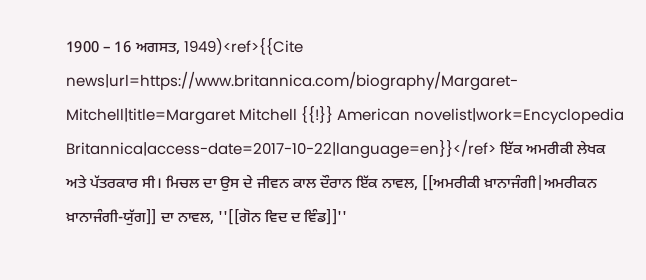1900 – 16 ਅਗਸਤ, 1949)<ref>{{Cite news|url=https://www.britannica.com/biography/Margaret-Mitchell|title=Margaret Mitchell {{!}} American novelist|work=Encyclopedia Britannica|access-date=2017-10-22|language=en}}</ref> ਇੱਕ ਅਮਰੀਕੀ ਲੇਖਕ ਅਤੇ ਪੱਤਰਕਾਰ ਸੀ। ਮਿਚਲ ਦਾ ਉਸ ਦੇ ਜੀਵਨ ਕਾਲ ਦੌਰਾਨ ਇੱਕ ਨਾਵਲ, [[ਅਮਰੀਕੀ ਖ਼ਾਨਾਜੰਗੀ|ਅਮਰੀਕਨ ਖ਼ਾਨਾਜੰਗੀ-ਯੁੱਗ]] ਦਾ ਨਾਵਲ, ''[[ਗੋਨ ਵਿਦ ਦ ਵਿੰਡ]]''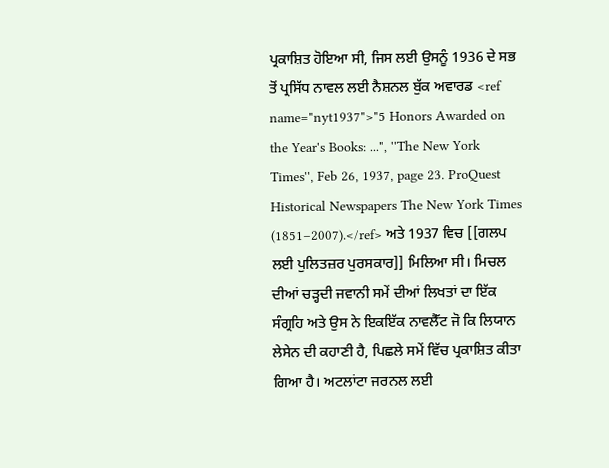ਪ੍ਰਕਾਸ਼ਿਤ ਹੋਇਆ ਸੀ, ਜਿਸ ਲਈ ਉਸਨੂੰ 1936 ਦੇ ਸਭ ਤੋਂ ਪ੍ਰਸਿੱਧ ਨਾਵਲ ਲਈ ਨੈਸ਼ਨਲ ਬੁੱਕ ਅਵਾਰਡ <ref name="nyt1937">"5 Honors Awarded on the Year's Books: ...", ''The New York Times'', Feb 26, 1937, page 23. ProQuest Historical Newspapers The New York Times (1851–2007).</ref> ਅਤੇ 1937 ਵਿਚ [[ਗਲਪ ਲਈ ਪੁਲਿਤਜ਼ਰ ਪੁਰਸਕਾਰ]] ਮਿਲਿਆ ਸੀ। ਮਿਚਲ ਦੀਆਂ ਚੜ੍ਹਦੀ ਜਵਾਨੀ ਸਮੇਂ ਦੀਆਂ ਲਿਖਤਾਂ ਦਾ ਇੱਕ ਸੰਗ੍ਰਹਿ ਅਤੇ ਉਸ ਨੇ ਇਕਇੱਕ ਨਾਵਲੈੱਟ ਜੋ ਕਿ ਲਿਯਾਨ ਲੇਸੇਨ ਦੀ ਕਹਾਣੀ ਹੈ, ਪਿਛਲੇ ਸਮੇਂ ਵਿੱਚ ਪ੍ਰਕਾਸ਼ਿਤ ਕੀਤਾ ਗਿਆ ਹੈ। ਅਟਲਾਂਟਾ ਜਰਨਲ ਲਈ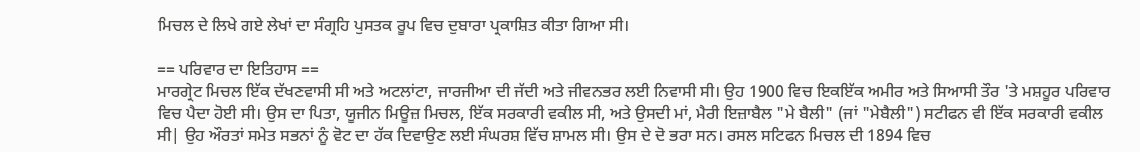ਮਿਚਲ ਦੇ ਲਿਖੇ ਗਏ ਲੇਖਾਂ ਦਾ ਸੰਗ੍ਰਹਿ ਪੁਸਤਕ ਰੂਪ ਵਿਚ ਦੁਬਾਰਾ ਪ੍ਰਕਾਸ਼ਿਤ ਕੀਤਾ ਗਿਆ ਸੀ।

== ਪਰਿਵਾਰ ਦਾ ਇਤਿਹਾਸ ==
ਮਾਰਗ੍ਰੇਟ ਮਿਚਲ ਇੱਕ ਦੱਖਣਵਾਸੀ ਸੀ ਅਤੇ ਅਟਲਾਂਟਾ, ਜਾਰਜੀਆ ਦੀ ਜੱਦੀ ਅਤੇ ਜੀਵਨਭਰ ਲਈ ਨਿਵਾਸੀ ਸੀ। ਉਹ 1900 ਵਿਚ ਇਕਇੱਕ ਅਮੀਰ ਅਤੇ ਸਿਆਸੀ ਤੌਰ 'ਤੇ ਮਸ਼ਹੂਰ ਪਰਿਵਾਰ ਵਿਚ ਪੈਦਾ ਹੋਈ ਸੀ। ਉਸ ਦਾ ਪਿਤਾ, ਯੂਜੀਨ ਮਿਊਜ਼ ਮਿਚਲ, ਇੱਕ ਸਰਕਾਰੀ ਵਕੀਲ ਸੀ, ਅਤੇ ਉਸਦੀ ਮਾਂ, ਮੈਰੀ ਇਜ਼ਾਬੈਲ "ਮੇ ਬੈਲੀ" (ਜਾਂ "ਮੇਬੈਲੀ") ਸਟੀਫਨ ਵੀ ਇੱਕ ਸਰਕਾਰੀ ਵਕੀਲ ਸੀ| ਉਹ ਔਰਤਾਂ ਸਮੇਤ ਸਭਨਾਂ ਨੂੰ ਵੋਟ ਦਾ ਹੱਕ ਦਿਵਾਉਣ ਲਈ ਸੰਘਰਸ਼ ਵਿੱਚ ਸ਼ਾਮਲ ਸੀ। ਉਸ ਦੇ ਦੋ ਭਰਾ ਸਨ। ਰਸਲ ਸਟਿਫਨ ਮਿਚਲ ਦੀ 1894 ਵਿਚ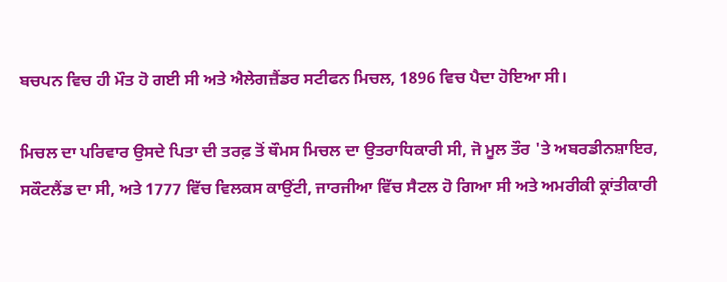ਬਚਪਨ ਵਿਚ ਹੀ ਮੌਤ ਹੋ ਗਈ ਸੀ ਅਤੇ ਐਲੇਗਜ਼ੈਂਡਰ ਸਟੀਫਨ ਮਿਚਲ, 1896 ਵਿਚ ਪੈਦਾ ਹੋਇਆ ਸੀ।

ਮਿਚਲ ਦਾ ਪਰਿਵਾਰ ਉਸਦੇ ਪਿਤਾ ਦੀ ਤਰਫ਼ ਤੋਂ ਥੌਮਸ ਮਿਚਲ ਦਾ ਉਤਰਾਧਿਕਾਰੀ ਸੀ, ਜੋ ਮੂਲ ਤੌਰ 'ਤੇ ਅਬਰਡੀਨਸ਼ਾਇਰ, ਸਕੌਟਲੈਂਡ ਦਾ ਸੀ, ਅਤੇ 1777 ਵਿੱਚ ਵਿਲਕਸ ਕਾਉਂਟੀ, ਜਾਰਜੀਆ ਵਿੱਚ ਸੈਟਲ ਹੋ ਗਿਆ ਸੀ ਅਤੇ ਅਮਰੀਕੀ ਕ੍ਰਾਂਤੀਕਾਰੀ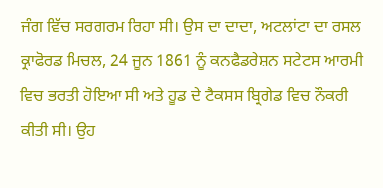ਜੰਗ ਵਿੱਚ ਸਰਗਰਮ ਰਿਹਾ ਸੀ। ਉਸ ਦਾ ਦਾਦਾ, ਅਟਲਾਂਟਾ ਦਾ ਰਸਲ ਕ੍ਰਾਫੋਰਡ ਮਿਚਲ, 24 ਜੂਨ 1861 ਨੂੰ ਕਨਫੈਡਰੇਸ਼ਨ ਸਟੇਟਸ ਆਰਮੀ ਵਿਚ ਭਰਤੀ ਹੋਇਆ ਸੀ ਅਤੇ ਹੂਡ ਦੇ ਟੈਕਸਸ ਬ੍ਰਿਗੇਡ ਵਿਚ ਨੌਕਰੀ ਕੀਤੀ ਸੀ। ਉਹ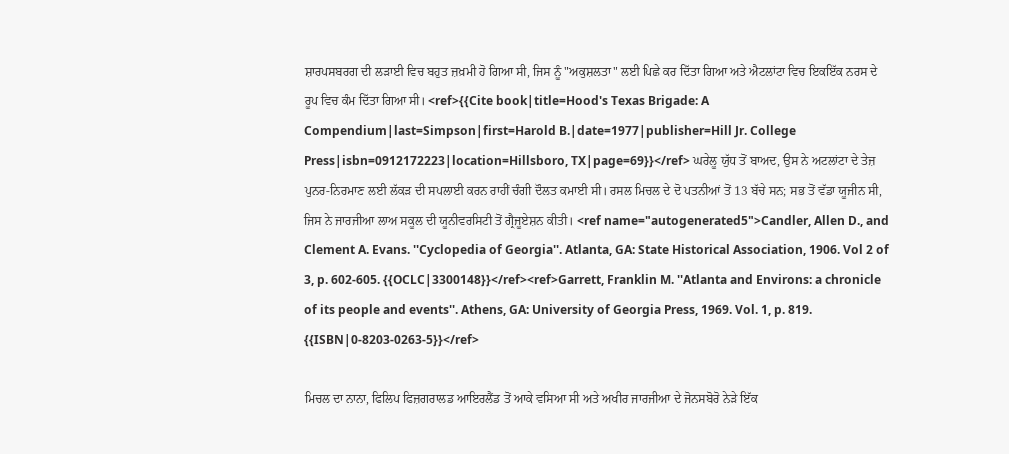ਸ਼ਾਰਪਸਬਰਗ ਦੀ ਲੜਾਈ ਵਿਚ ਬਹੁਤ ਜ਼ਖ਼ਮੀ ਹੋ ਗਿਆ ਸੀ, ਜਿਸ ਨੂੰ "ਅਕੁਸ਼ਲਤਾ" ਲਈ ਪਿਛੇ ਕਰ ਦਿੱਤਾ ਗਿਆ ਅਤੇ ਐਟਲਾਂਟਾ ਵਿਚ ਇਕਇੱਕ ਨਰਸ ਦੇ ਰੂਪ ਵਿਚ ਕੰਮ ਦਿੱਤਾ ਗਿਆ ਸੀ। <ref>{{Cite book|title=Hood's Texas Brigade: A Compendium|last=Simpson|first=Harold B.|date=1977|publisher=Hill Jr. College Press|isbn=0912172223|location=Hillsboro, TX|page=69}}</ref> ਘਰੇਲੂ ਯੁੱਧ ਤੋਂ ਬਾਅਦ, ਉਸ ਨੇ ਅਟਲਾਂਟਾ ਦੇ ਤੇਜ਼ ਪੁਨਰ-ਨਿਰਮਾਣ ਲਈ ਲੱਕੜ ਦੀ ਸਪਲਾਈ ਕਰਨ ਰਾਹੀਂ ਚੰਗੀ ਦੌਲਤ ਕਮਾਈ ਸੀ। ਰਸਲ ਮਿਚਲ ਦੇ ਦੋ ਪਤਨੀਆਂ ਤੋਂ 13 ਬੱਚੇ ਸਨ; ਸਭ ਤੋਂ ਵੱਡਾ ਯੂਜੀਨ ਸੀ, ਜਿਸ ਨੇ ਜਾਰਜੀਆ ਲਾਅ ਸਕੂਲ ਦੀ ਯੂਨੀਵਰਸਿਟੀ ਤੋਂ ਗ੍ਰੈਜੂਏਸ਼ਨ ਕੀਤੀ। <ref name="autogenerated5">Candler, Allen D., and Clement A. Evans. ''Cyclopedia of Georgia''. Atlanta, GA: State Historical Association, 1906. Vol 2 of 3, p. 602-605. {{OCLC|3300148}}</ref><ref>Garrett, Franklin M. ''Atlanta and Environs: a chronicle of its people and events''. Athens, GA: University of Georgia Press, 1969. Vol. 1, p. 819. {{ISBN|0-8203-0263-5}}</ref>

ਮਿਚਲ ਦਾ ਨਾਨਾ, ਫਿਲਿਪ ਫਿਜ਼ਗਰਾਲਡ ਆਇਰਲੈਂਡ ਤੋਂ ਆਕੇ ਵਸਿਆ ਸੀ ਅਤੇ ਅਖੀਰ ਜਾਰਜੀਆ ਦੇ ਜੋਨਸਬੋਰੋ ਨੇੜੇ ਇੱਕ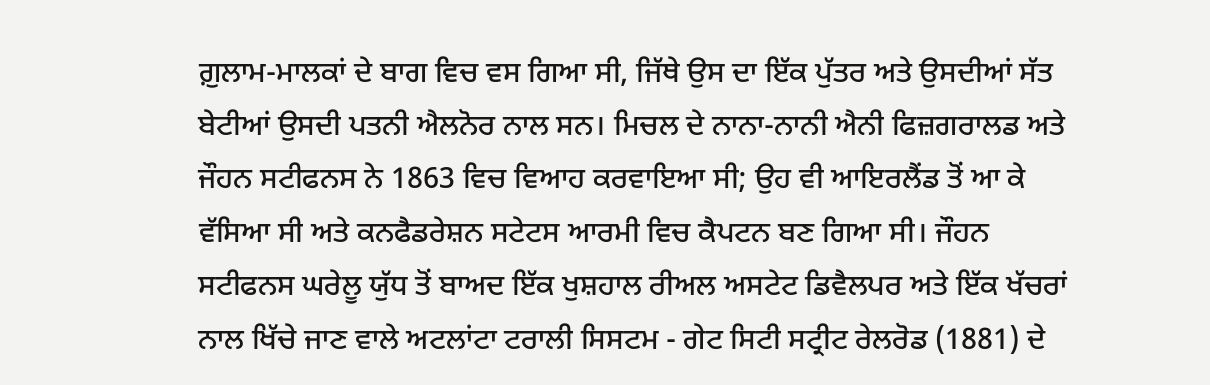ਗ਼ੁਲਾਮ-ਮਾਲਕਾਂ ਦੇ ਬਾਗ ਵਿਚ ਵਸ ਗਿਆ ਸੀ, ਜਿੱਥੇ ਉਸ ਦਾ ਇੱਕ ਪੁੱਤਰ ਅਤੇ ਉਸਦੀਆਂ ਸੱਤ ਬੇਟੀਆਂ ਉਸਦੀ ਪਤਨੀ ਐਲਨੋਰ ਨਾਲ ਸਨ। ਮਿਚਲ ਦੇ ਨਾਨਾ-ਨਾਨੀ ਐਨੀ ਫਿਜ਼ਗਰਾਲਡ ਅਤੇ ਜੌਹਨ ਸਟੀਫਨਸ ਨੇ 1863 ਵਿਚ ਵਿਆਹ ਕਰਵਾਇਆ ਸੀ; ਉਹ ਵੀ ਆਇਰਲੈਂਡ ਤੋਂ ਆ ਕੇ ਵੱਸਿਆ ਸੀ ਅਤੇ ਕਨਫੈਡਰੇਸ਼ਨ ਸਟੇਟਸ ਆਰਮੀ ਵਿਚ ਕੈਪਟਨ ਬਣ ਗਿਆ ਸੀ। ਜੌਹਨ ਸਟੀਫਨਸ ਘਰੇਲੂ ਯੁੱਧ ਤੋਂ ਬਾਅਦ ਇੱਕ ਖੁਸ਼ਹਾਲ ਰੀਅਲ ਅਸਟੇਟ ਡਿਵੈਲਪਰ ਅਤੇ ਇੱਕ ਖੱਚਰਾਂ ਨਾਲ ਖਿੱਚੇ ਜਾਣ ਵਾਲੇ ਅਟਲਾਂਟਾ ਟਰਾਲੀ ਸਿਸਟਮ - ਗੇਟ ਸਿਟੀ ਸਟ੍ਰੀਟ ਰੇਲਰੋਡ (1881) ਦੇ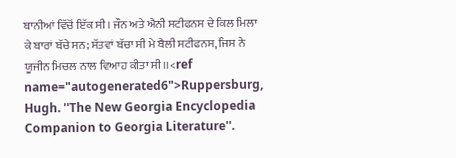ਬਾਨੀਆਂ ਵਿੱਚੋਂ ਇੱਕ ਸੀ। ਜੌਨ ਅਤੇ ਐਨੀ ਸਟੀਫਨਸ ਦੇ ਕਿਲ ਮਿਲਾ ਕੇ ਬਾਰਾਂ ਬੱਚੇ ਸਨ; ਸੱਤਵਾਂ ਬੱਚਾ ਸੀ ਮੇ ਬੈਲੀ ਸਟੀਫਨਸ, ਜਿਸ ਨੇ ਯੂਜੀਨ ਮਿਚਲ ਨਾਲ ਵਿਆਹ ਕੀਤਾ ਸੀ।।<ref name="autogenerated6">Ruppersburg, Hugh. ''The New Georgia Encyclopedia Companion to Georgia Literature''.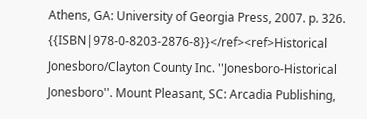Athens, GA: University of Georgia Press, 2007. p. 326. {{ISBN|978-0-8203-2876-8}}</ref><ref>Historical Jonesboro/Clayton County Inc. ''Jonesboro-Historical Jonesboro''. Mount Pleasant, SC: Arcadia Publishing,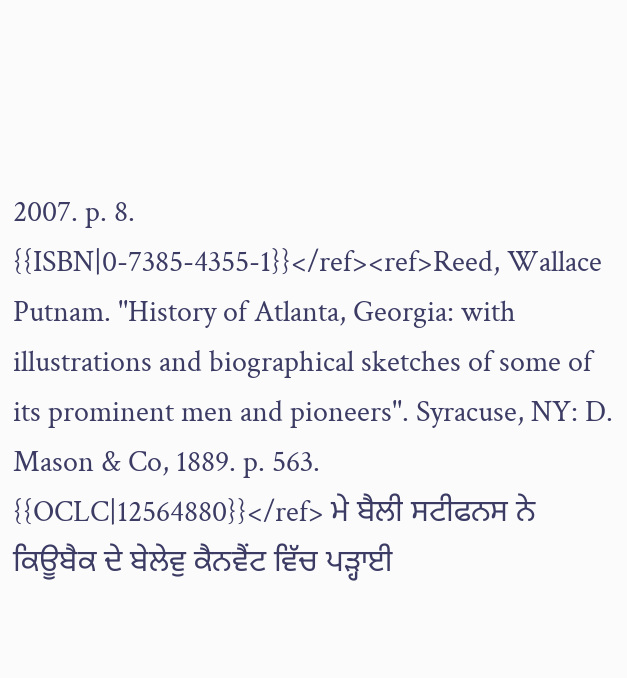2007. p. 8. {{ISBN|0-7385-4355-1}}</ref><ref>Reed, Wallace Putnam. ''History of Atlanta, Georgia: with illustrations and biographical sketches of some of its prominent men and pioneers''. Syracuse, NY: D. Mason & Co, 1889. p. 563. {{OCLC|12564880}}</ref> ਮੇ ਬੈਲੀ ਸਟੀਫਨਸ ਨੇ ਕਿਊਬੈਕ ਦੇ ਬੇਲੇਵੁ ਕੈਨਵੈਂਟ ਵਿੱਚ ਪੜ੍ਹਾਈ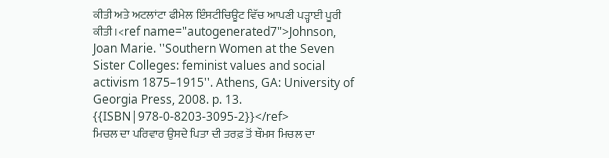ਕੀਤੀ ਅਤੇ ਅਟਲਾਂਟਾ ਫੀਮੇਲ ਇੰਸਟੀਚਿਊਟ ਵਿੱਚ ਆਪਣੀ ਪੜ੍ਹਾਈ ਪੂਰੀ ਕੀਤੀ।<ref name="autogenerated7">Johnson, Joan Marie. ''Southern Women at the Seven Sister Colleges: feminist values and social activism 1875–1915''. Athens, GA: University of Georgia Press, 2008. p. 13. {{ISBN|978-0-8203-3095-2}}</ref>
ਮਿਚਲ ਦਾ ਪਰਿਵਾਰ ਉਸਦੇ ਪਿਤਾ ਦੀ ਤਰਫ਼ ਤੋਂ ਥੌਮਸ ਮਿਚਲ ਦਾ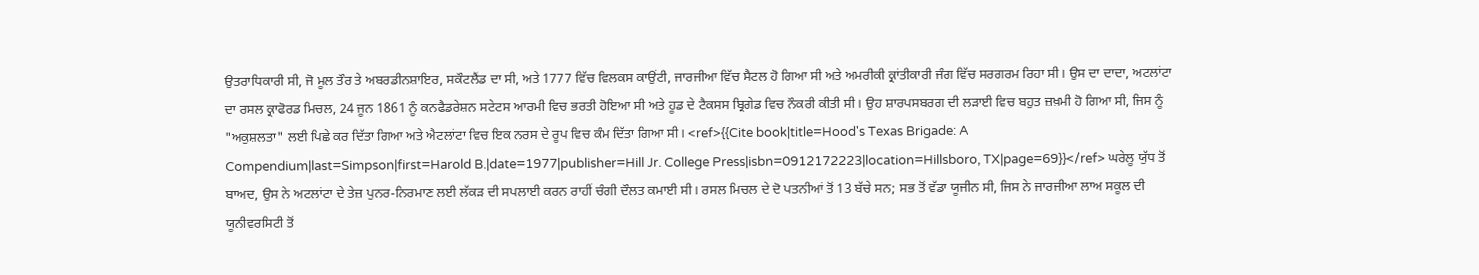ਉਤਰਾਧਿਕਾਰੀ ਸੀ, ਜੋ ਮੂਲ ਤੌਰ ਤੇ ਅਬਰਡੀਨਸ਼ਾਇਰ, ਸਕੌਟਲੈਂਡ ਦਾ ਸੀ, ਅਤੇ 1777 ਵਿੱਚ ਵਿਲਕਸ ਕਾਉਂਟੀ, ਜਾਰਜੀਆ ਵਿੱਚ ਸੈਟਲ ਹੋ ਗਿਆ ਸੀ ਅਤੇ ਅਮਰੀਕੀ ਕ੍ਰਾਂਤੀਕਾਰੀ ਜੰਗ ਵਿੱਚ ਸਰਗਰਮ ਰਿਹਾ ਸੀ। ਉਸ ਦਾ ਦਾਦਾ, ਅਟਲਾਂਟਾ ਦਾ ਰਸਲ ਕ੍ਰਾਫੋਰਡ ਮਿਚਲ, 24 ਜੂਨ 1861 ਨੂੰ ਕਨਫੈਡਰੇਸ਼ਨ ਸਟੇਟਸ ਆਰਮੀ ਵਿਚ ਭਰਤੀ ਹੋਇਆ ਸੀ ਅਤੇ ਹੂਡ ਦੇ ਟੈਕਸਸ ਬ੍ਰਿਗੇਡ ਵਿਚ ਨੌਕਰੀ ਕੀਤੀ ਸੀ। ਉਹ ਸ਼ਾਰਪਸਬਰਗ ਦੀ ਲੜਾਈ ਵਿਚ ਬਹੁਤ ਜ਼ਖ਼ਮੀ ਹੋ ਗਿਆ ਸੀ, ਜਿਸ ਨੂੰ "ਅਕੁਸ਼ਲਤਾ" ਲਈ ਪਿਛੇ ਕਰ ਦਿੱਤਾ ਗਿਆ ਅਤੇ ਐਟਲਾਂਟਾ ਵਿਚ ਇਕ ਨਰਸ ਦੇ ਰੂਪ ਵਿਚ ਕੰਮ ਦਿੱਤਾ ਗਿਆ ਸੀ। <ref>{{Cite book|title=Hood's Texas Brigade: A Compendium|last=Simpson|first=Harold B.|date=1977|publisher=Hill Jr. College Press|isbn=0912172223|location=Hillsboro, TX|page=69}}</ref> ਘਰੇਲੂ ਯੁੱਧ ਤੋਂ ਬਾਅਦ, ਉਸ ਨੇ ਅਟਲਾਂਟਾ ਦੇ ਤੇਜ਼ ਪੁਨਰ-ਨਿਰਮਾਣ ਲਈ ਲੱਕੜ ਦੀ ਸਪਲਾਈ ਕਰਨ ਰਾਹੀਂ ਚੰਗੀ ਦੌਲਤ ਕਮਾਈ ਸੀ। ਰਸਲ ਮਿਚਲ ਦੇ ਦੋ ਪਤਨੀਆਂ ਤੋਂ 13 ਬੱਚੇ ਸਨ; ਸਭ ਤੋਂ ਵੱਡਾ ਯੂਜੀਨ ਸੀ, ਜਿਸ ਨੇ ਜਾਰਜੀਆ ਲਾਅ ਸਕੂਲ ਦੀ ਯੂਨੀਵਰਸਿਟੀ ਤੋਂ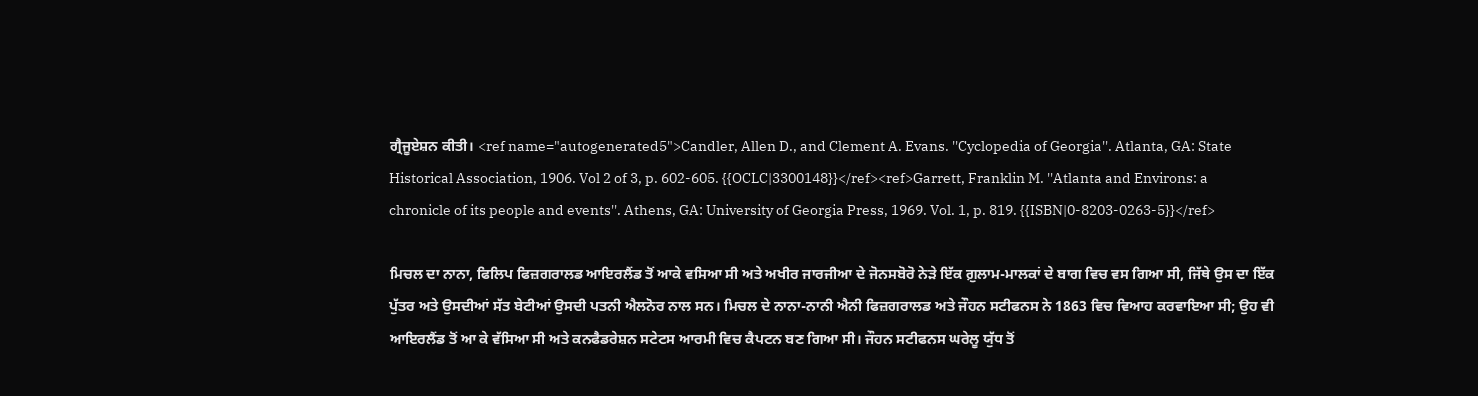ਗ੍ਰੈਜੂਏਸ਼ਨ ਕੀਤੀ। <ref name="autogenerated5">Candler, Allen D., and Clement A. Evans. ''Cyclopedia of Georgia''. Atlanta, GA: State Historical Association, 1906. Vol 2 of 3, p. 602-605. {{OCLC|3300148}}</ref><ref>Garrett, Franklin M. ''Atlanta and Environs: a chronicle of its people and events''. Athens, GA: University of Georgia Press, 1969. Vol. 1, p. 819. {{ISBN|0-8203-0263-5}}</ref>

ਮਿਚਲ ਦਾ ਨਾਨਾ, ਫਿਲਿਪ ਫਿਜ਼ਗਰਾਲਡ ਆਇਰਲੈਂਡ ਤੋਂ ਆਕੇ ਵਸਿਆ ਸੀ ਅਤੇ ਅਖੀਰ ਜਾਰਜੀਆ ਦੇ ਜੋਨਸਬੋਰੋ ਨੇੜੇ ਇੱਕ ਗ਼ੁਲਾਮ-ਮਾਲਕਾਂ ਦੇ ਬਾਗ ਵਿਚ ਵਸ ਗਿਆ ਸੀ, ਜਿੱਥੇ ਉਸ ਦਾ ਇੱਕ ਪੁੱਤਰ ਅਤੇ ਉਸਦੀਆਂ ਸੱਤ ਬੇਟੀਆਂ ਉਸਦੀ ਪਤਨੀ ਐਲਨੋਰ ਨਾਲ ਸਨ। ਮਿਚਲ ਦੇ ਨਾਨਾ-ਨਾਨੀ ਐਨੀ ਫਿਜ਼ਗਰਾਲਡ ਅਤੇ ਜੌਹਨ ਸਟੀਫਨਸ ਨੇ 1863 ਵਿਚ ਵਿਆਹ ਕਰਵਾਇਆ ਸੀ; ਉਹ ਵੀ ਆਇਰਲੈਂਡ ਤੋਂ ਆ ਕੇ ਵੱਸਿਆ ਸੀ ਅਤੇ ਕਨਫੈਡਰੇਸ਼ਨ ਸਟੇਟਸ ਆਰਮੀ ਵਿਚ ਕੈਪਟਨ ਬਣ ਗਿਆ ਸੀ। ਜੌਹਨ ਸਟੀਫਨਸ ਘਰੇਲੂ ਯੁੱਧ ਤੋਂ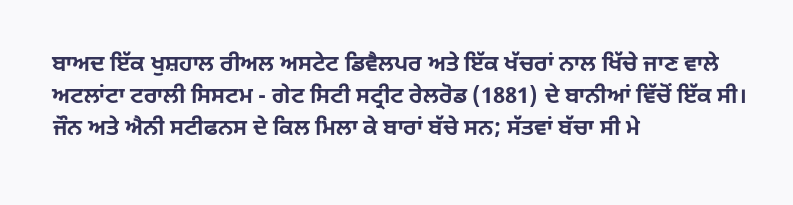ਬਾਅਦ ਇੱਕ ਖੁਸ਼ਹਾਲ ਰੀਅਲ ਅਸਟੇਟ ਡਿਵੈਲਪਰ ਅਤੇ ਇੱਕ ਖੱਚਰਾਂ ਨਾਲ ਖਿੱਚੇ ਜਾਣ ਵਾਲੇ ਅਟਲਾਂਟਾ ਟਰਾਲੀ ਸਿਸਟਮ - ਗੇਟ ਸਿਟੀ ਸਟ੍ਰੀਟ ਰੇਲਰੋਡ (1881) ਦੇ ਬਾਨੀਆਂ ਵਿੱਚੋਂ ਇੱਕ ਸੀ। ਜੌਨ ਅਤੇ ਐਨੀ ਸਟੀਫਨਸ ਦੇ ਕਿਲ ਮਿਲਾ ਕੇ ਬਾਰਾਂ ਬੱਚੇ ਸਨ; ਸੱਤਵਾਂ ਬੱਚਾ ਸੀ ਮੇ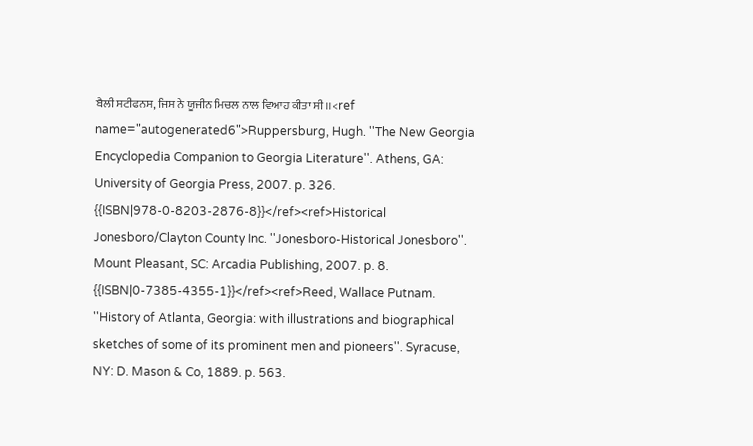ਬੈਲੀ ਸਟੀਫਨਸ, ਜਿਸ ਨੇ ਯੂਜੀਨ ਮਿਚਲ ਨਾਲ ਵਿਆਹ ਕੀਤਾ ਸੀ।।<ref name="autogenerated6">Ruppersburg, Hugh. ''The New Georgia Encyclopedia Companion to Georgia Literature''. Athens, GA: University of Georgia Press, 2007. p. 326. {{ISBN|978-0-8203-2876-8}}</ref><ref>Historical Jonesboro/Clayton County Inc. ''Jonesboro-Historical Jonesboro''. Mount Pleasant, SC: Arcadia Publishing, 2007. p. 8. {{ISBN|0-7385-4355-1}}</ref><ref>Reed, Wallace Putnam. ''History of Atlanta, Georgia: with illustrations and biographical sketches of some of its prominent men and pioneers''. Syracuse, NY: D. Mason & Co, 1889. p. 563.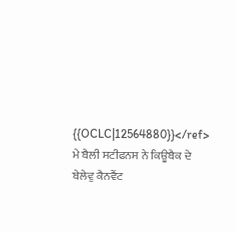{{OCLC|12564880}}</ref> ਮੇ ਬੈਲੀ ਸਟੀਫਨਸ ਨੇ ਕਿਊਬੈਕ ਦੇ ਬੇਲੇਵੁ ਕੈਨਵੈਂਟ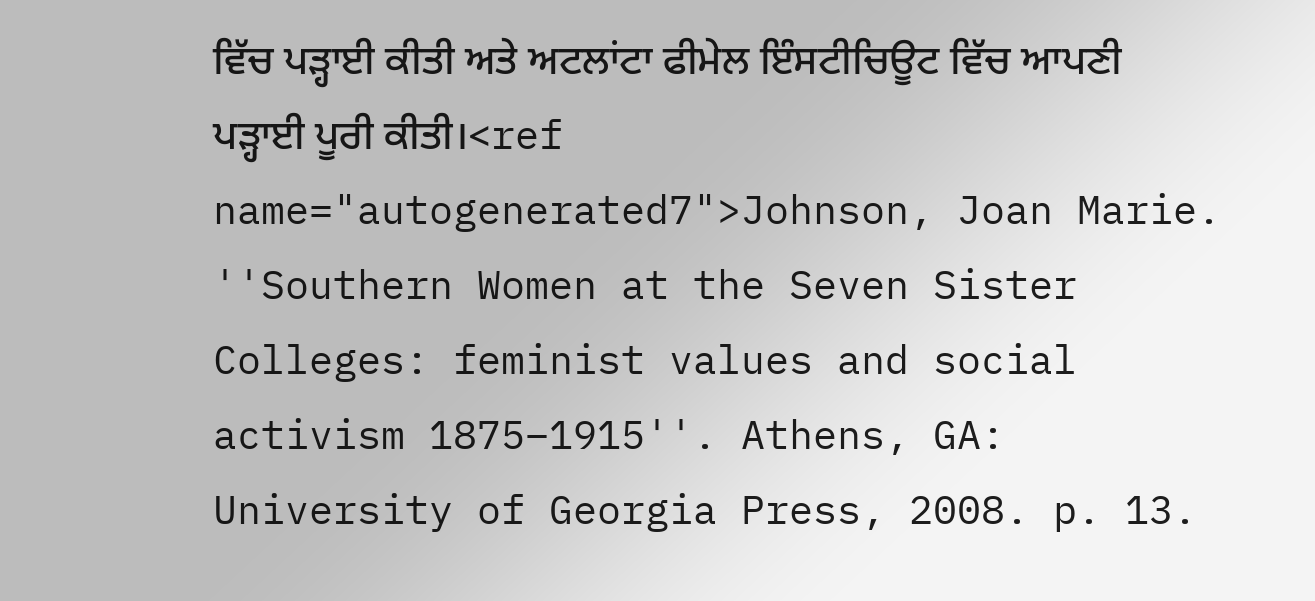ਵਿੱਚ ਪੜ੍ਹਾਈ ਕੀਤੀ ਅਤੇ ਅਟਲਾਂਟਾ ਫੀਮੇਲ ਇੰਸਟੀਚਿਊਟ ਵਿੱਚ ਆਪਣੀ ਪੜ੍ਹਾਈ ਪੂਰੀ ਕੀਤੀ।<ref name="autogenerated7">Johnson, Joan Marie. ''Southern Women at the Seven Sister Colleges: feminist values and social activism 1875–1915''. Athens, GA: University of Georgia Press, 2008. p. 13.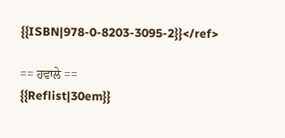{{ISBN|978-0-8203-3095-2}}</ref>

== ਹਵਾਲੇ ==
{{Reflist|30em}}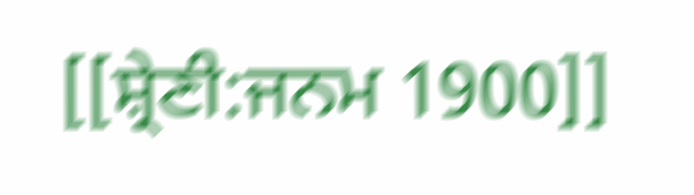[[ਸ਼੍ਰੇਣੀ:ਜਨਮ 1900]]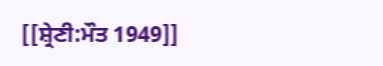[[ਸ਼੍ਰੇਣੀ:ਮੌਤ 1949]]